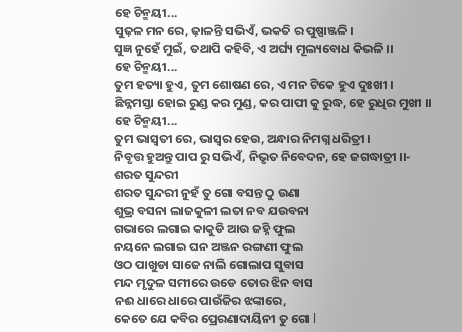ହେ ଚିନ୍ମୟୀ...
ସୁଢ଼ଳ ମନ ରେ, ଢ଼ାଳନ୍ତି ସଭିଏଁ, ଭକତି ର ପୁଷ୍ପାଞ୍ଜଳି ।
ସୁଜ୍ଞ ନୁହେଁ ମୁଇଁ, ତଥାପି କହିବି, ଏ ଅର୍ଘ୍ୟ ମୂଲ୍ୟବୋଧ କିଭଳି ।।
ହେ ଚିନ୍ମୟୀ...
ତୁମ ହତ୍ୟା ହୁଏ, ତୁମ ଶୋଷଣ ରେ, ଏ ମନ ଟିକେ ହୁଏ ଦୁଃଖୀ ।
ଛିନ୍ନମସ୍ତା ହୋଇ ରୁଣ୍ଡ କର ମୁଣ୍ଡ, କର ପାପୀ କୁ ରୁଦ୍ଧ, ହେ ରୁଧିର ମୁଖୀ ।।
ହେ ଚିନ୍ମୟୀ...
ତୁମ ଭାସ୍ବତୀ ରେ, ଭାସ୍ବର ହେଉ, ଅନ୍ଧାର ନିମଗ୍ନ ଧରିତ୍ରୀ ।
ନିବୃତ୍ତ ହୁଅନ୍ତୁ ପାପ ରୁ ସଭିଏଁ, ନିଭୃତ ନିବେଦନ, ହେ ଜଗଦ୍ଧାତ୍ରୀ ।।-
ଶରତ ସୁନ୍ଦରୀ
ଶରତ ସୁନ୍ଦରୀ ନୁହଁ ତୁ ଗୋ ବସନ୍ତ ଠୁ ଉଣା
ଶୁଭ୍ର ବସନା ଲାଜକୁଳୀ ଲତା ନବ ଯଉବନା
ଗଭାରେ ଲଗାଇ କାକୁଡି ଆଉ ଜହ୍ନି ଫୁଲ
ନୟନେ ଲଗାଇ ଘନ ଅଞ୍ଜନ ରଙ୍ଗଣୀ ଫୁଲ
ଓଠ ପାଖୁଡା ସାଜେ ନାଲି ଗୋଲାପ ସୁବାସ
ମନ୍ଦ ମୃଦୁଳ ସମୀରେ ଉଡେ ତୋର ଝିନ ବାସ
ନଈ ଧାରେ ଧାରେ ପାଉଁଜିର ଝଙ୍କାରେ,
କେତେ ଯେ କବିର ପ୍ରେରଣାଦାୟିନୀ ତୁ ଗୋ l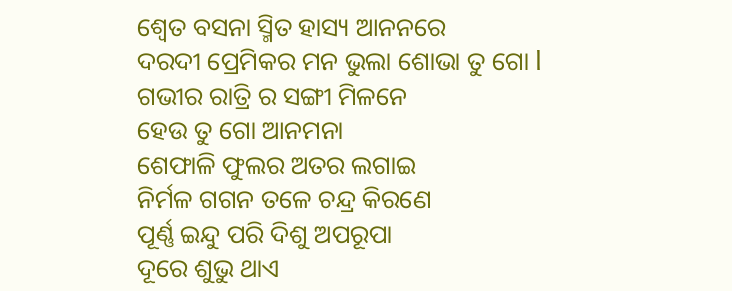ଶ୍ୱେତ ବସନା ସ୍ମିତ ହାସ୍ୟ ଆନନରେ
ଦରଦୀ ପ୍ରେମିକର ମନ ଭୁଲା ଶୋଭା ତୁ ଗୋ l
ଗଭୀର ରାତ୍ରି ର ସଙ୍ଗୀ ମିଳନେ
ହେଉ ତୁ ଗୋ ଆନମନା
ଶେଫାଳି ଫୁଲର ଅତର ଲଗାଇ
ନିର୍ମଳ ଗଗନ ତଳେ ଚନ୍ଦ୍ର କିରଣେ
ପୂର୍ଣ୍ଣ ଇନ୍ଦୁ ପରି ଦିଶୁ ଅପରୂପା
ଦୂରେ ଶୁଭୁ ଥାଏ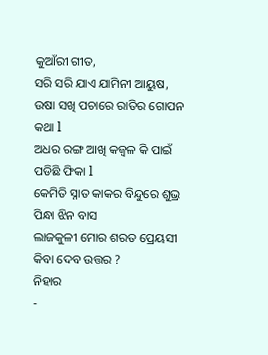କୁଆଁରୀ ଗୀତ,
ସରି ସରି ଯାଏ ଯାମିନୀ ଆୟୁଷ,
ଉଷା ସଖି ପଚାରେ ରାତିର ଗୋପନ କଥା l
ଅଧର ରଙ୍ଗ ଆଖି କଜ୍ଵଳ କି ପାଇଁ ପଡିଛି ଫିକା l
କେମିତି ସ୍ନାତ କାକର ବିନ୍ଦୁରେ ଶୁଭ୍ର ପିନ୍ଧା ଝିନ ବାସ
ଲାଜକୁଳୀ ମୋର ଶରତ ପ୍ରେୟସୀ କିବା ଦେବ ଉତ୍ତର ?
ନିହାର
-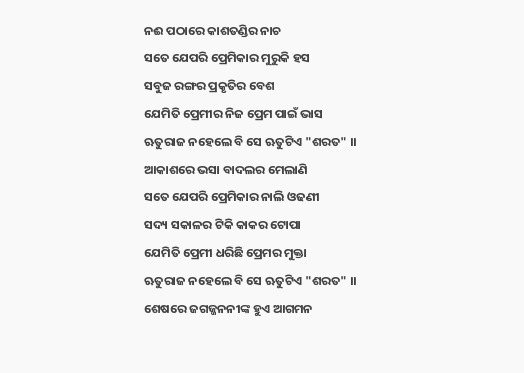ନଈ ପଠାରେ କାଶତଣ୍ଡିର ନାଚ
ସତେ ଯେପରି ପ୍ରେମିକାର ମୁରୁକି ହସ
ସବୁଜ ରଙ୍ଗର ପ୍ରକୃତିର ବେଶ
ଯେମିତି ପ୍ରେମୀର ନିଜ ପ୍ରେମ ପାଇଁ ଭାସ
ଋତୁରାଜ ନହେଲେ ବି ସେ ଋତୁଟିଏ "ଶରତ" ।।
ଆକାଶରେ ଭସା ବାଦଲର ମେଲାଣି
ସତେ ଯେପରି ପ୍ରେମିକାର ନାଲି ଓଢଣୀ
ସଦ୍ୟ ସକାଳର ଟିକି କାକର ଟୋପା
ଯେମିତି ପ୍ରେମୀ ଧରିଛି ପ୍ରେମର ମୁକ୍ତା
ଋତୁରାଜ ନହେଲେ ବି ସେ ଋତୁଟିଏ "ଶରତ" ।।
ଶେଷରେ ଜଗଜ୍ଜନନୀଙ୍କ ହୁଏ ଆଗମନ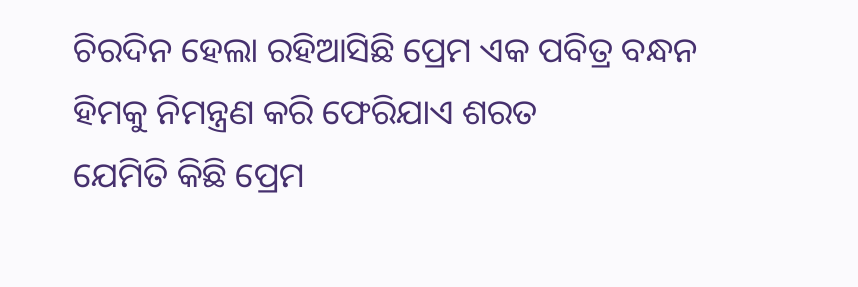ଚିରଦିନ ହେଲା ରହିଆସିଛି ପ୍ରେମ ଏକ ପବିତ୍ର ବନ୍ଧନ
ହିମକୁ ନିମନ୍ତ୍ରଣ କରି ଫେରିଯାଏ ଶରତ
ଯେମିତି କିଛି ପ୍ରେମ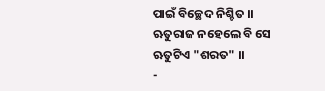ପାଇଁ ବିଚ୍ଛେଦ ନିଶ୍ଚିତ ।।
ଋତୁରାଜ ନହେଲେ ବି ସେ ଋତୁଟିଏ "ଶରତ" ।।
-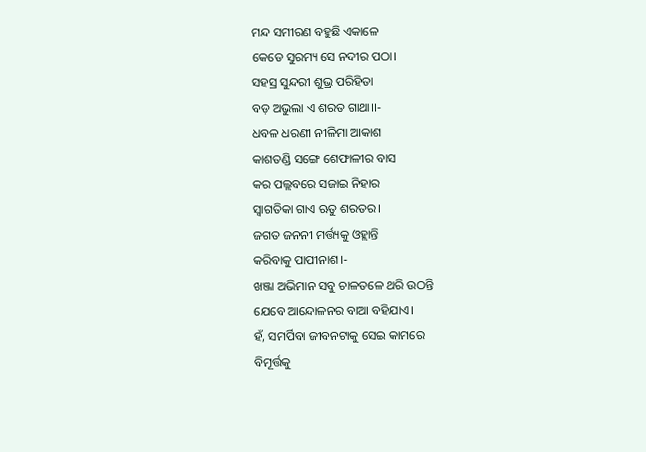ମନ୍ଦ ସମୀରଣ ବହୁଛି ଏକାଳେ
କେଡେ ସୁରମ୍ୟ ସେ ନଦୀର ପଠା।
ସହସ୍ର ସୁନ୍ଦରୀ ଶୁଭ୍ର ପରିହିତା
ବଡ଼ ଅଭୁଲା ଏ ଶରତ ଗାଥା।।-
ଧବଳ ଧରଣୀ ନୀଳିମା ଆକାଶ
କାଶତଣ୍ଡି ସଙ୍ଗେ ଶେଫାଳୀର ବାସ
କର ପଲ୍ଲବରେ ସଜାଇ ନିହାର
ସ୍ୱାଗତିକା ଗାଏ ଋତୁ ଶରତର।
ଜଗତ ଜନନୀ ମର୍ତ୍ତ୍ୟକୁ ଓହ୍ଲାନ୍ତି
କରିବାକୁ ପାପୀନାଶ।-
ଖଞ୍ଜା ଅଭିମାନ ସବୁ ଚାଳତଳେ ଥରି ଉଠନ୍ତି
ଯେବେ ଆନ୍ଦୋଳନର ବାଆ ବହିଯାଏ।
ହଁ, ସମର୍ପିବା ଜୀବନଟାକୁ ସେଇ କାମରେ
ବିମୂର୍ତ୍ତକୁ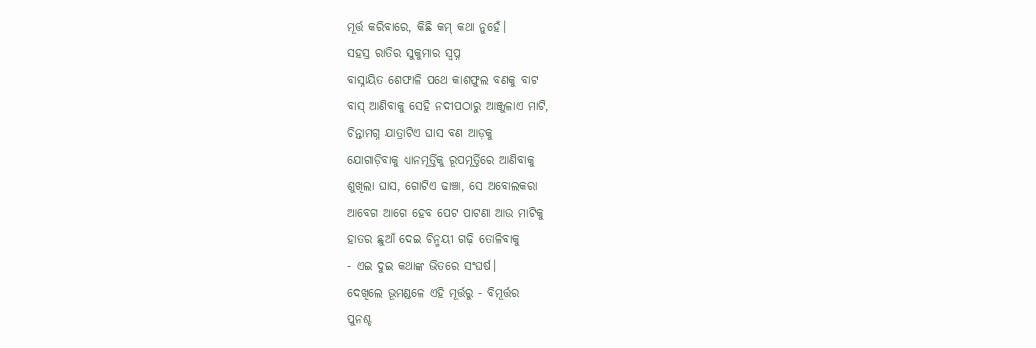ମୂର୍ତ୍ତ କରିବାରେ, କିଛି କମ୍ କଥା ନୁହେଁ।
ସହସ୍ର ରାତିର ସୁକୁମାର ସ୍ଵପ୍ନ
ବାସ୍ନାୟିତ ଶେଫାଳି ପଥେ କାଶଫୁଲ ବଣକୁ ବାଟ
ବାସ୍ ଆଣିବାକୁ ସେହି ନଦୀପଠାରୁ ଆଞ୍ଜୁଳାଏ ମାଟି,
ଚିନ୍ତାମଗ୍ନ ଯାତ୍ରାଟିଏ ଘାସ ବଣ ଆଡ଼କୁ
ଯୋଗାଡ଼ିବାକୁ ଧ୍ୟାନମୂର୍ତ୍ତିକୁ ରୂପମୂର୍ତ୍ତିରେ ଆଣିବାକୁ
ଶୁଖିଲା ଘାସ, ଗୋଟିଏ ଢାଞ୍ଚା, ସେ ଅବୋଲକରା
ଆବେଗ ଆଗେ ହେବ ପେଟ ପାଟଣା ଆଉ ମାଟିକୁ
ହାତର ଛୁଆଁ ଦେଇ ଚିନ୍ମୟୀ ଗଢ଼ି ତୋଳିବାକୁ
- ଏଇ ଦୁଇ କଥାଙ୍କ ଭିତରେ ସଂଘର୍ଷ।
ଦେଖିଲେ ଭୂମଣ୍ଡଳେ ଏହି ମୂର୍ତ୍ତରୁ - ବିମୂର୍ତ୍ତର
ପୁନଶ୍ଚ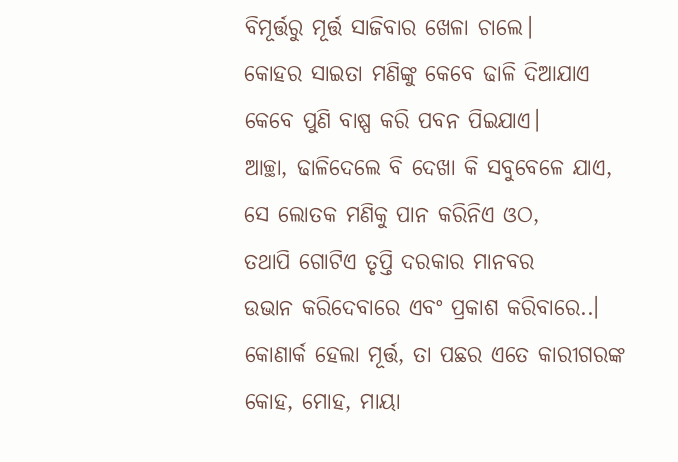ବିମୂର୍ତ୍ତରୁ ମୂର୍ତ୍ତ ସାଜିବାର ଖେଳା ଚାଲେ।
କୋହର ସାଇତା ମଣିଙ୍କୁ କେବେ ଢାଳି ଦିଆଯାଏ
କେବେ ପୁଣି ବାଷ୍ପ କରି ପବନ ପିଇଯାଏ।
ଆଚ୍ଛା, ଢାଳିଦେଲେ ବି ଦେଖା କି ସବୁବେଳେ ଯାଏ,
ସେ ଲୋତକ ମଣିକୁ ପାନ କରିନିଏ ଓଠ,
ତଥାପି ଗୋଟିଏ ତୃପ୍ତି ଦରକାର ମାନବର
ଉଭାନ କରିଦେବାରେ ଏବଂ ପ୍ରକାଶ କରିବାରେ..।
କୋଣାର୍କ ହେଲା ମୂର୍ତ୍ତ, ତା ପଛର ଏତେ କାରୀଗରଙ୍କ
କୋହ, ମୋହ, ମାୟା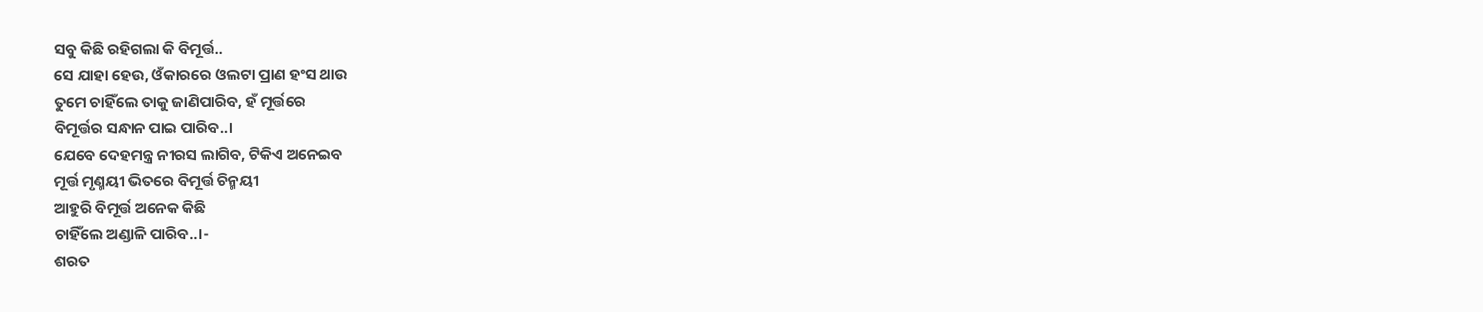ସବୁ କିଛି ରହିଗଲା କି ବିମୂର୍ତ୍ତ..
ସେ ଯାହା ହେଉ, ଓଁକାରରେ ଓଲଟା ପ୍ରାଣ ହଂସ ଥାଉ
ତୁମେ ଚାହିଁଲେ ତାକୁ ଜାଣିପାରିବ, ହଁ ମୂର୍ତ୍ତରେ
ବିମୂର୍ତ୍ତର ସନ୍ଧାନ ପାଇ ପାରିବ..।
ଯେବେ ଦେହମନ୍ତ୍ର ନୀରସ ଲାଗିବ, ଟିକିଏ ଅନେଇବ
ମୂର୍ତ୍ତ ମୃଣ୍ମୟୀ ଭିତରେ ବିମୂର୍ତ୍ତ ଚିନ୍ମୟୀ
ଆହୁରି ବିମୂର୍ତ୍ତ ଅନେକ କିଛି
ଚାହିଁଲେ ଅଣ୍ଡାଳି ପାରିବ..।-
ଶରତ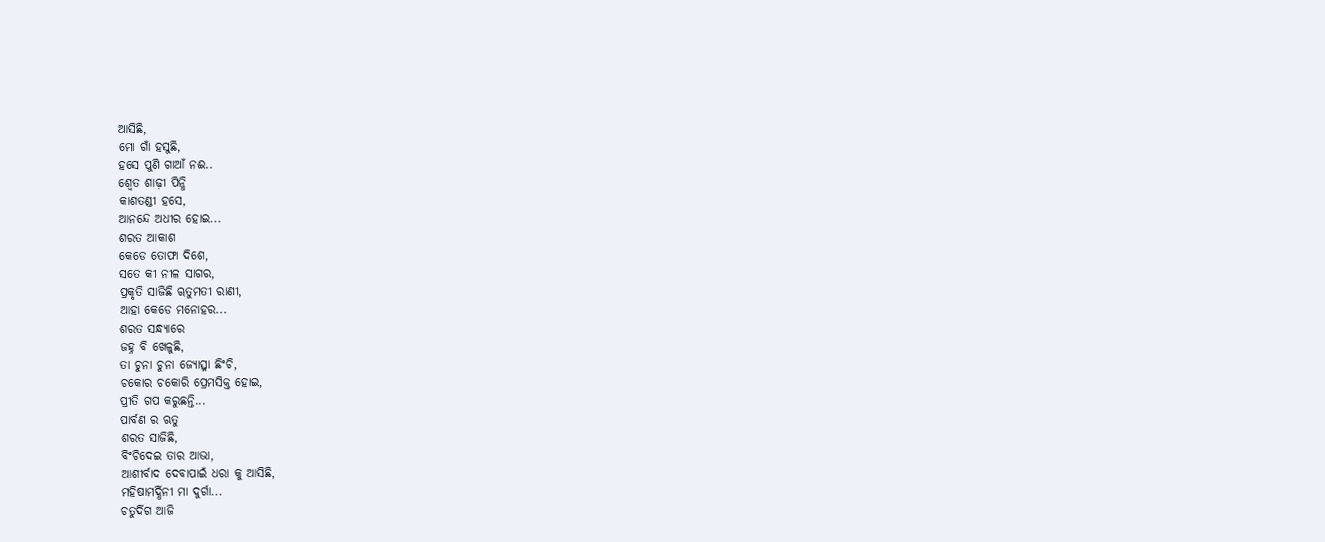ଆସିଛି,
ମୋ ଗାଁ ହସୁଛି,
ହସେ ପୁଣି ଗାଆଁ ନଈ..
ଶ୍ୱେତ ଶାଢ଼ୀ ପିନ୍ଧି
କାଶତଣ୍ଡୀ ହସେ,
ଆନନ୍ଦେ ଅଧୀର ହୋଇ...
ଶରତ ଆକାଶ
କେଡେ ତୋଫା ଦିଶେ,
ସତେ କୀ ନୀଳ ସାଗର,
ପ୍ରକୃତି ସାଜିଛି ୠତୁମତୀ ରାଣୀ,
ଆହା କେଡେ ମନୋହର...
ଶରତ ସନ୍ଧ୍ୟାରେ
ଜହ୍ନ ବି ଖେଳୁଛି,
ତା ଚୁନା ଚୁନା ଜ୍ୟୋତ୍ସ୍ନା ଛିଂଚି,
ଚକୋର ଚକୋରି ପ୍ରେମସିକ୍ତ ହୋଇ,
ପ୍ରୀତି ଗପ କରୁଛନ୍ତି...
ପାର୍ବଣ ର ଋତୁ
ଶରତ ସାଜିଛି,
ବିଂଚିଦେଇ ତାର ଆଭା,
ଆଶୀର୍ବାଦ ଦେବାପାଇଁ ଧରା କୁ ଆସିଛି,
ମହିଷାମର୍ଦ୍ଧିନୀ ମା ଦୁର୍ଗା...
ଚତୁର୍ଦିଗ ଆଜି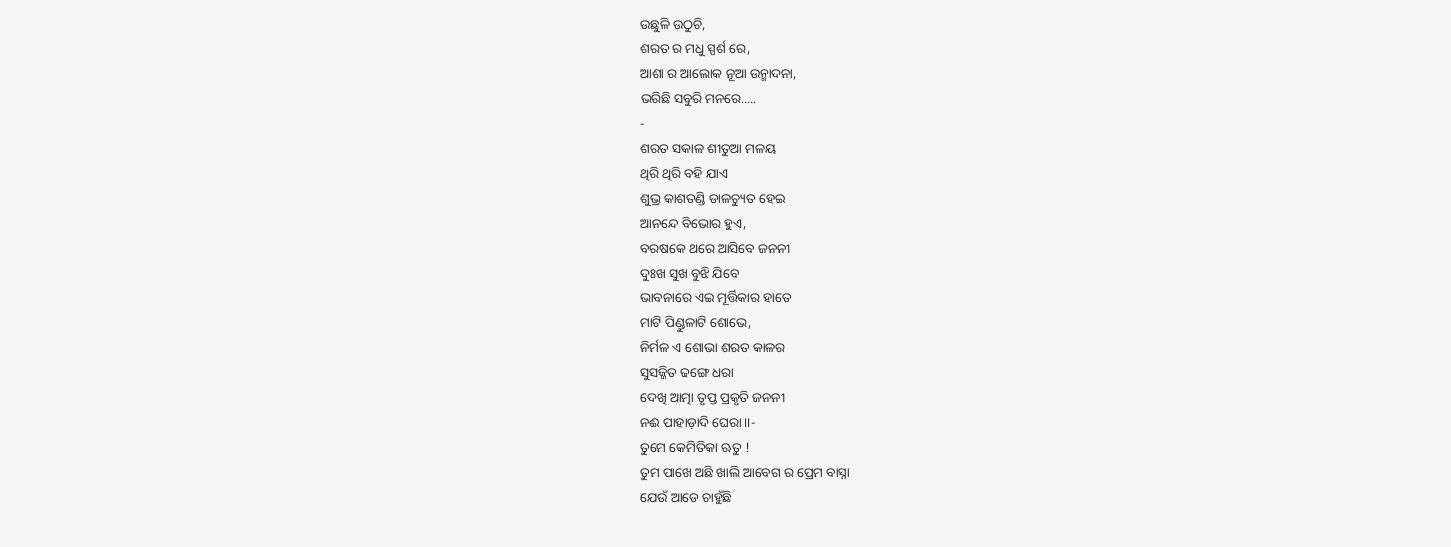ଉଛୁଳି ଉଠୁଚି,
ଶରତ ର ମଧୁ ସ୍ପର୍ଶ ରେ,
ଆଶା ର ଆଲୋକ ନୂଆ ଉନ୍ମାଦନା,
ଭରିଛି ସବୁରି ମନରେ.....
-
ଶରତ ସକାଳ ଶୀତୁଆ ମଳୟ
ଥିରି ଥିରି ବହି ଯାଏ
ଶୁଭ୍ର କାଶତଣ୍ଡି ଡାଳଚ୍ୟୁତ ହେଇ
ଆନନ୍ଦେ ବିଭୋର ହୁଏ,
ବରଷକେ ଥରେ ଆସିବେ ଜନନୀ
ଦୁଃଖ ସୁଖ ବୁଝି ଯିବେ
ଭାବନାରେ ଏଇ ମୂର୍ତ୍ତିକାର ହାତେ
ମାଟି ପିଣ୍ଡୁଳାଟି ଶୋଭେ,
ନିର୍ମଳ ଏ ଶୋଭା ଶରତ କାଳର
ସୁସଜ୍ଜିତ ଢଙ୍ଗେ ଧରା
ଦେଖି ଆତ୍ମା ତୃପ୍ତ ପ୍ରକୃତି ଜନନୀ
ନଈ ପାହାଡ଼ାଦି ଘେରା।।-
ତୁମେ କେମିତିକା ଋତୁ !
ତୁମ ପାଖେ ଅଛି ଖାଲି ଆବେଗ ର ପ୍ରେମ ବାସ୍ନା
ଯେଉଁ ଆଡେ ଚାହୁଁଛି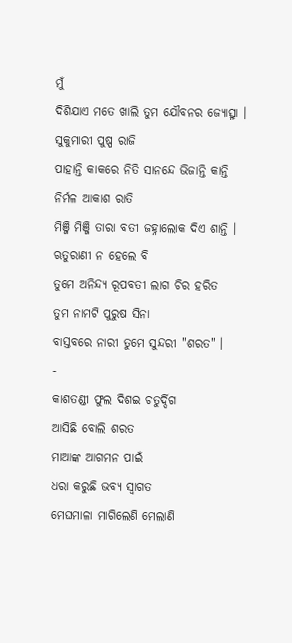ମୁଁ
ଦିଶିଯାଏ ମତେ ଖାଲି ତୁମ ଯୌବନର ଜ୍ୟୋତ୍ସ୍ନା ।
ସୁକୁମାରୀ ପୁଷ୍ପ ରାଜି
ପାହାନ୍ତି କାକରେ ନିତି ସାନନ୍ଦେ ଭିଜାନ୍ତି କାନ୍ତି
ନିର୍ମଳ ଆକାଶ ରାତି
ମିଞ୍ଜି ମିଞ୍ଜି ତାରା ବତୀ ଜହ୍ନାଲୋକ ଦିଏ ଶାନ୍ତି ।
ଋତୁରାଣୀ ନ ହେଲେ ବି
ତୁମେ ଅନିନ୍ଦ୍ୟ ରୂପବତୀ ଲାଗ ଚିର ହରିତ
ତୁମ ନାମଟି ପୁରୁଷ ସିନା
ବାସ୍ତବରେ ନାରୀ ତୁମେ ସୁନ୍ଦରୀ "ଶରତ" ।
-
କାଶତଣ୍ଡୀ ଫୁଲ ଦିଶଇ ଚତୁର୍ଦ୍ଦିଗ
ଆସିଛି ବୋଲି ଶରତ
ମାଆଙ୍କ ଆଗମନ ପାଇଁ
ଧରା କରୁଛି ଭବ୍ୟ ସ୍ଵାଗତ
ମେଘମାଳା ମାଗିଲେଣି ମେଲାଣି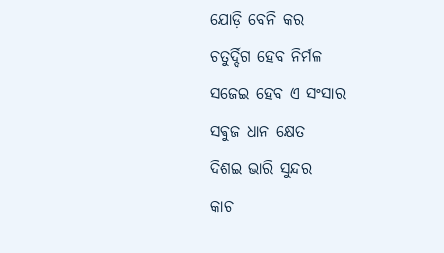ଯୋଡ଼ି ବେନି କର
ଚତୁର୍ଦ୍ଦିଗ ହେବ ନିର୍ମଳ
ସଜେଇ ହେବ ଏ ସଂସାର
ସଵୁଜ ଧାନ କ୍ଷେତ
ଦିଶଇ ଭାରି ସୁନ୍ଦର
କାଚ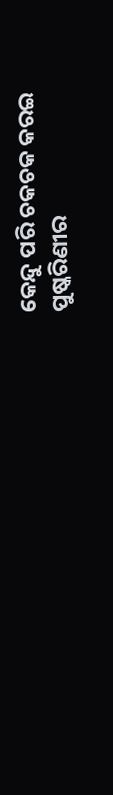କେନ୍ଦୁ ପରି ଚକଚକ କରଇ
ପୁଷ୍କରିଣୀର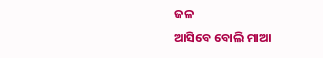ଜଳ
ଆସିବେ ବୋଲି ମାଆ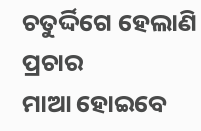ଚତୁର୍ଦ୍ଦିଗେ ହେଲାଣି ପ୍ରଚାର
ମାଆ ହୋଇବେ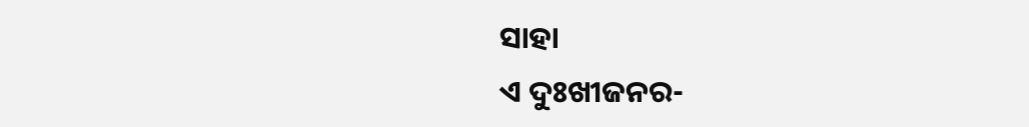ସାହା
ଏ ଦୁଃଖୀଜନର-